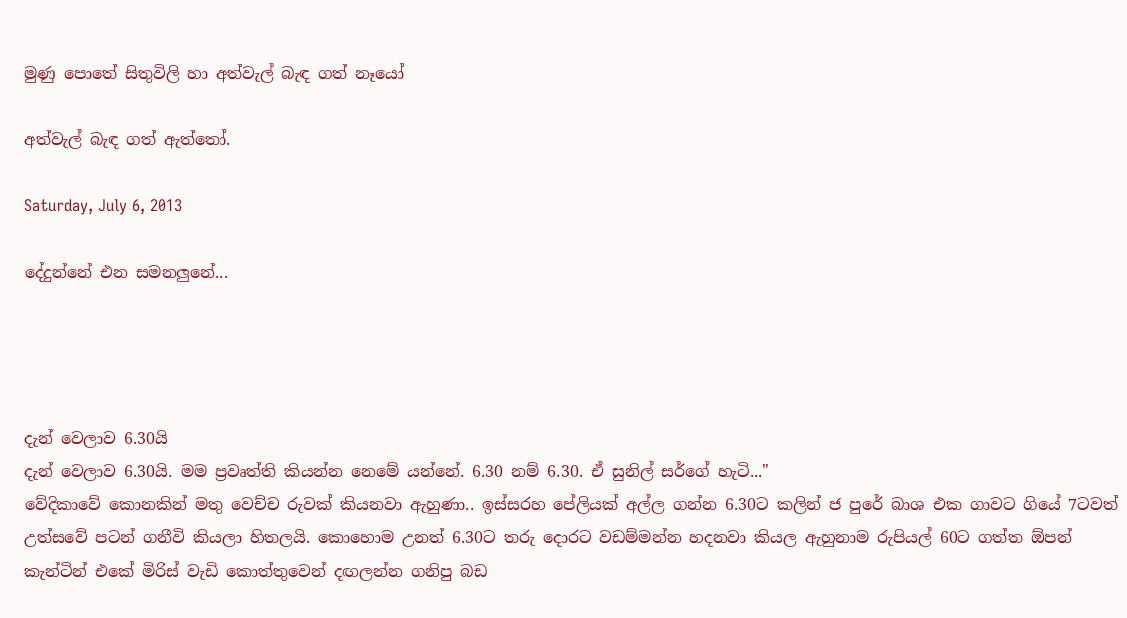මුණු පොතේ සිතුවිලි හා අත්වැල් බැඳ ගත් නෑයෝ

අත්වැල් බැඳ ගත් ඇත්තෝ.

Saturday, July 6, 2013

දේදුන්නේ එන සමනලුනේ...




දැන් වෙලාව 6.30යි
දැන් වෙලාව 6.30යි. මම ප්‍රවෘත්ති කියන්න නෙමේ යන්නේ. 6.30 නම් 6.30. ඒ සුනිල් සර්ගේ හැටි..."
වේදිකාවේ කොනකින් මතු වෙච්ච රුවක් කියනවා ඇහුණා.. ඉස්සරහ පේලියක් අල්ල ගන්න 6.30ට කලින් ජ පුරේ බාශ එක ගාවට ගියේ 7ටවත් උත්සවේ පටන් ගනීවි කියලා හිතලයි. කොහොම උනත් 6.30ට තරු දොරට වඩම්මන්න හදනවා කියල ඇහුනාම රුපියල් 60ට ගත්ත ඕපන් කැන්ටින් එකේ මිරිස් වැඩි කොත්තුවෙන් දඟලන්න ගනිපු බඩ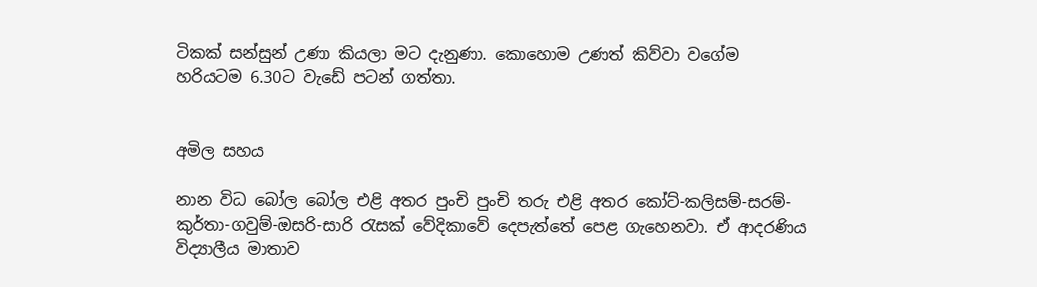ටිකක් සන්සුන් උණා කියලා මට දැනුණා. කොහොම උණත් කිව්වා වගේම හරියටම 6.30ට වැඩේ පටන් ගත්තා.


අමිල සහය

නාන විධ බෝල බෝල එළි අතර පුංචි පුංචි තරු එළි අතර කෝට්-කලිසම්-සරම්-කුර්තා-ගවුම්-ඔසරි-සාරි රැසක් වේදිකාවේ දෙපැත්තේ පෙළ ගැහෙනවා. ඒ ආදරණිය විද්‍යාලීය මාතාව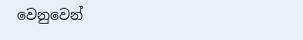වෙනුවෙන්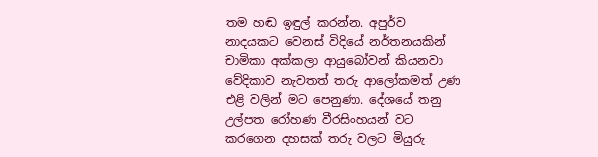තම හඬ ඉඳුල් කරන්න. අපුර්ව නාදයකට වෙනස් විදියේ නර්තනයකින් චාමිකා අක්කලා ආයුබෝවන් කියනවා වේදිකාව නැවතත් තරු ආලෝකමත් උණ එළි වලින් මට පෙනුණා. දේශයේ තනු උල්පත රෝහණ වීරසිංහයන් වට කරගෙන දහසක් තරු වලට මියුරු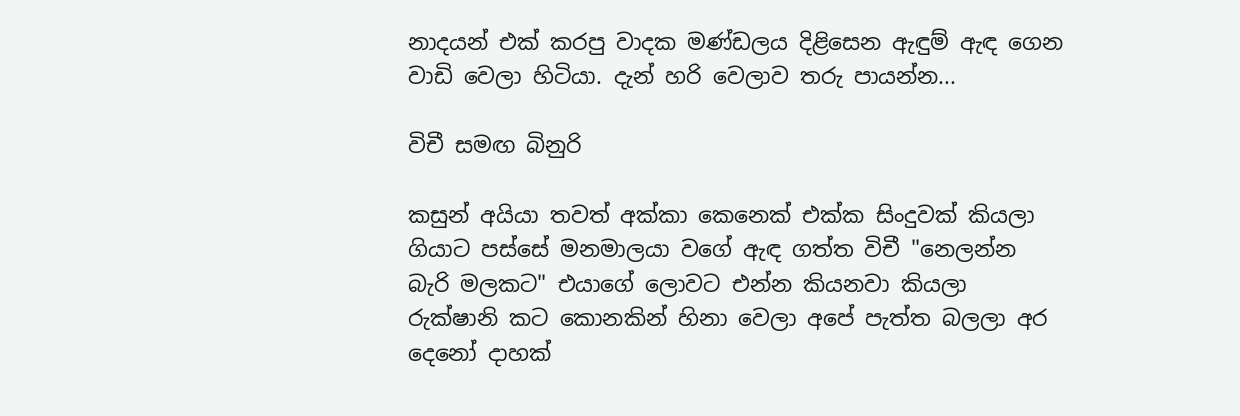නාදයන් එක් කරපු වාදක මණ්ඩලය දිළිසෙන ඇඳුම් ඇඳ ගෙන වාඩි වෙලා හිටියා. දැන් හරි වෙලාව තරු පායන්න...

විචී සමඟ බිනුරි

කසුන් අයියා තවත් අක්කා කෙනෙක් එක්ක සිංදුවක් කියලා ගියාට පස්සේ මනමාලයා වගේ ඇඳ ගත්ත විචී "නෙලන්න බැරි මලකට" එයාගේ ලොවට එන්න කියනවා කියලා රුක්ෂානි කට කොනකින් හිනා වෙලා අපේ පැත්ත බලලා අර දෙනෝ දාහක්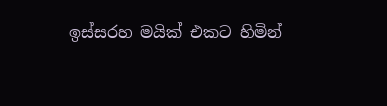ඉස්සරහ මයික් එකට හිමින්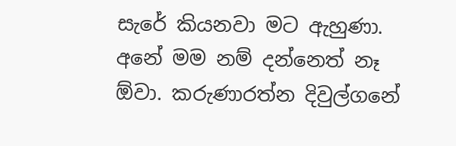සැරේ කියනවා මට ඇහුණා. අනේ මම නම් දන්නෙත් නෑ ඕවා. කරුණාරත්න දිවුල්ගනේ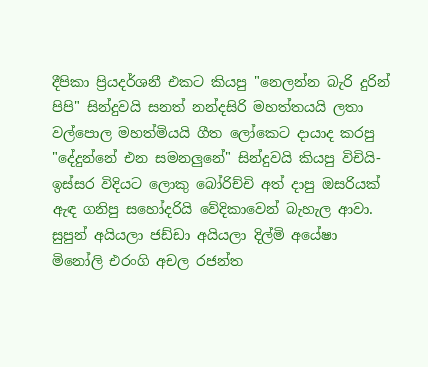දීපිකා ප්‍රියදර්ශනී එකට කියපු "නෙලන්න බැරි දුරින් පිපි" සින්දුවයි සනත් නන්දසිරි මහත්තයයි ලතා වල්පොල මහත්මියයි ගීත ලෝකෙට දායාද කරපු "දේදුන්නේ එන සමනලුනේ" සින්දුවයි කියපු විචියි-ඉස්සර විදියට ලොකු බෝරිච්චි අත් දාපු ඔසරියක් ඇඳ ගනිපු සහෝදරියි වේදිකාවෙන් බැහැල ආවා. සුපුන් අයියලා ජඩ්ඩා අයියලා දිල්මි අයේෂා මිනෝලි එරංගි අචල රජන්ත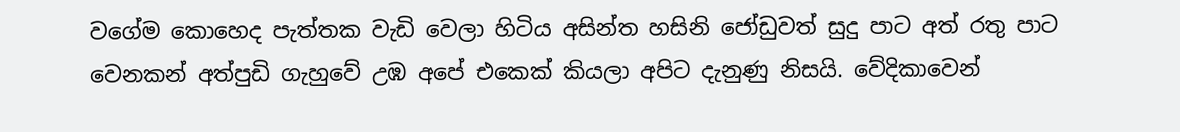වගේම කොහෙද පැත්තක වැඩි වෙලා හිටිය අසින්ත හසිනි ජෝඩුවත් සුදු පාට අත් රතු පාට වෙනකන් අත්පුඩි ගැහුවේ උඹ අපේ එකෙක් කියලා අපිට දැනුණු නිසයි. වේදිකාවෙන්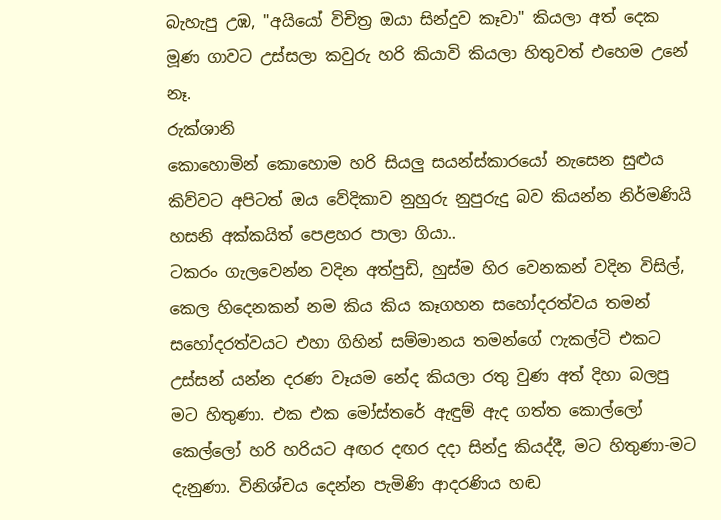බැහැපු උඹ, "අයියෝ විචිත්‍ර ඔයා සින්දුව කෑවා" කියලා අත් දෙක මූණ ගාවට උස්සලා කවුරු හරි කියාවි කියලා හිතුවත් එහෙම උනේ නෑ.
රුක්ශානි
කොහොමින් කොහොම හරි සියලු සයන්ස්කාරයෝ නැසෙන සුළුය කිව්වට අපිටත් ඔය වේදිකාව නුහුරු නුපුරුදු බව කියන්න නිර්මණියි හසනි අක්කයිත් පෙළහර පාලා ගියා..
ටකරං ගැලවෙන්න වදින අත්පුඩි, හුස්ම හිර වෙනකන් වදින විසිල්, කෙල හිදෙනකන් නම කිය කිය කෑගහන සහෝදරත්වය තමන් සහෝදරත්වයට එහා ගිහින් සම්මානය තමන්ගේ ෆැකල්ටි එකට උස්සන් යන්න දරණ වෑයම නේද කියලා රතු වුණ අත් දිහා බලපු මට හිතුණා. එක එක මෝස්‌තරේ ඇඳුම් ඇද ගත්ත කොල්ලෝ කෙල්ලෝ හරි හරියට අඟර දඟර දදා සින්දු කියද්දී, මට හිතුණා-මට දැනුණා. විනිශ්චය දෙන්න පැමිණි ආදරණිය හඬ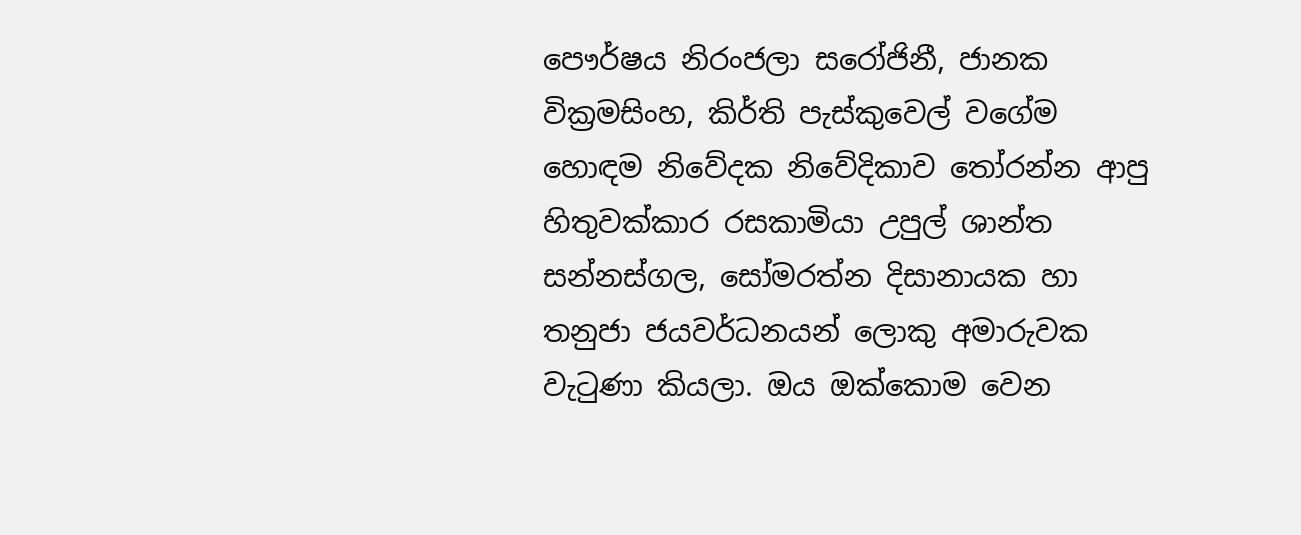පෞර්ෂය නිරංජලා සරෝජිනී, ජානක වික්‍රමසිංහ, කිර්ති පැස්කුවෙල් වගේම හොඳම නිවේදක නිවේදිකාව තෝරන්න ආපු හිතුවක්කාර රසකාමියා උපුල් ශාන්ත සන්නස්ගල, සෝමරත්න දිසානායක හා තනුජා ජයවර්ධනයන් ලොකු අමාරුවක වැටුණා කියලා. ඔය ඔක්කොම වෙන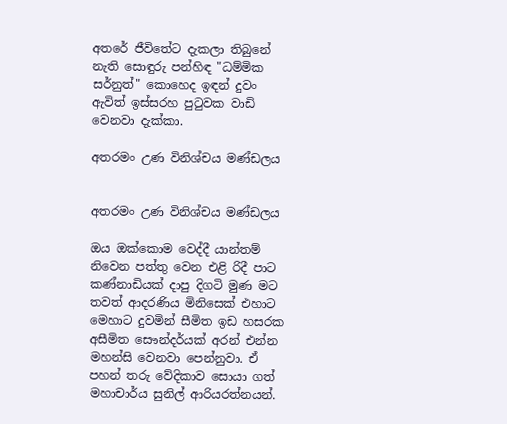අතරේ ජීවිතේට දැකලා තිබුනේ නැති සොඳුරු පන්හිඳ "ධම්මික සර්නුත්" කොහෙද ඉඳන් දුවං ඇවිත් ඉස්සරහ පුටුවක වාඩි වෙනවා දැක්කා.

අතරමං උණ විනිශ්චය මණ්ඩලය


අතරමං උණ විනිශ්චය මණ්ඩලය

ඔය ඔක්කොම වෙද්දී යාන්තම් නිවෙන පත්තු වෙන එළි රිදී පාට කණ්නාඩියක් දාපු දිගටි මුණ මට තවත් ආදරණිය මිනිසෙක් එහාට මෙහාට දුවමින් සීමිත ඉඩ හසරක අසීමිත සෞන්දර්යක් අරන් එන්න මහන්සි වෙනවා පෙන්නුවා. ඒ පහන් තරු වේදිකාව සොයා ගත් මහාචාර්ය සුනිල් ආරියරත්නයන්.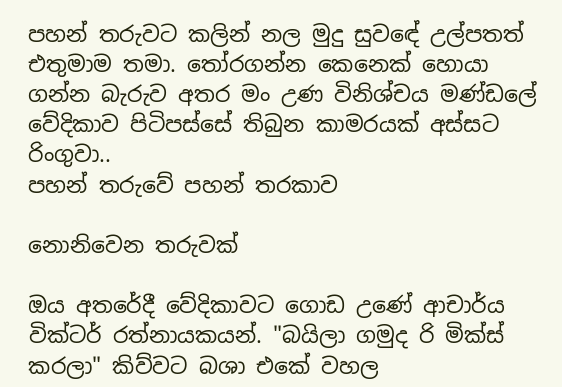පහන් තරුවට කලින් නල මුදු සුවඳේ උල්පතත් එතුමාම තමා. තෝරගන්න කෙනෙක් හොයා ගන්න බැරුව අතර මං උණ විනිශ්චය මණ්ඩලේ වේදිකාව පිටිපස්සේ තිබුන කාමරයක් අස්සට රිංගුවා..
පහන් තරුවේ පහන් තරකාව

නොනිවෙන තරුවක්

ඔය අතරේදී වේදිකාවට ගොඩ උණේ ආචාර්ය වික්ටර් රත්නායකයන්. "බයිලා ගමුද රි මික්ස් කරලා" කිව්වට බශා එකේ වහල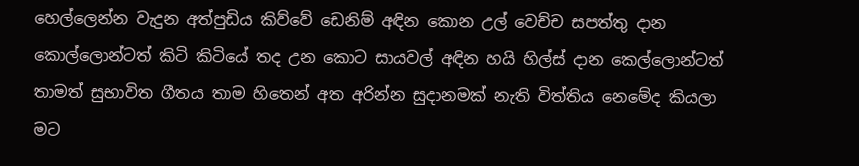හෙල්ලෙන්න වැදුන අත්පුඩිය කිව්වේ ඩෙනිම් අඳින කොන උල් වෙච්ච සපත්තු දාන කොල්ලොන්ටත් කිටි කිටියේ තද උන කොට සායවල් අඳින හයි හිල්ස් දාන කෙල්ලොන්ටත් තාමත් සුභාවිත ගීතය තාම හිතෙන් අත අරින්න සුදානමක් නැති විත්තිය නෙමේද කියලා මට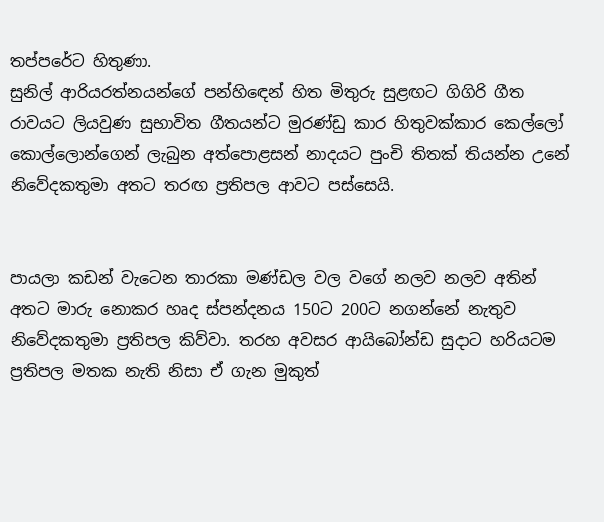තප්පරේට හිතුණා.
සුනිල් ආරියරත්නයන්ගේ පන්හිඳෙන් හිත මිතුරු සුළඟට ගිගිරි ගීත රාවයට ලියවුණ සුභාවිත ගීතයන්ට මුරණ්ඩු කාර හිතුවක්කාර කෙල්ලෝ කොල්ලොන්ගෙන් ලැබුන අත්පොළසන් නාදයට පුංචි තිතක් තියන්න උනේ නිවේදකතුමා අතට තරඟ ප්‍රතිපල ආවට පස්සෙයි.


පායලා කඩන් වැටෙන තාරකා මණ්ඩල වල වගේ නලව නලව අතින් අතට මාරු නොකර හෘද ස්පන්දනය 150ට 200ට නගන්නේ නැතුව නිවේදකතුමා ප්‍රතිපල කිව්වා. තරහ අවසර ආයිබෝන්ඩ සුදාට හරියටම ප්‍රතිපල මතක නැති නිසා ඒ ගැන මුකුත්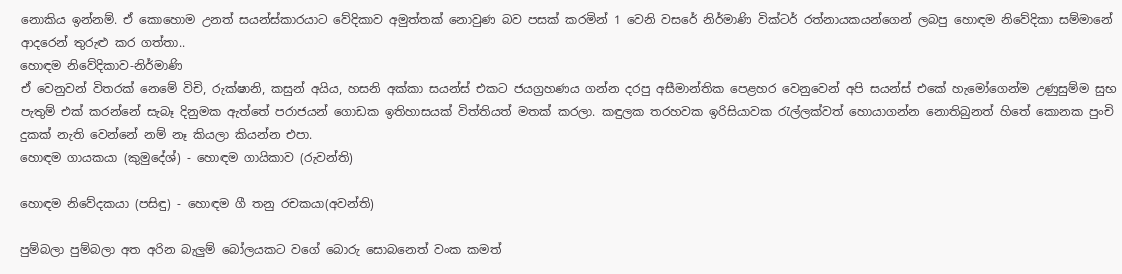නොකිය ඉන්නම්. ඒ කොහොම උනත් සයන්ස්කාරයාට වේදිකාව අමුත්තක් නොවුණ බව පසක් කරමින් 1 වෙනි වසරේ නිර්මාණි වික්ටර් රත්නායකයන්ගෙන් ලබපු හොඳම නිවේදිකා සම්මානේ ආදරෙන් තුරුළු කර ගත්තා..
හොඳම නිවේදිකාව-නිර්මාණි
ඒ වෙනුවන් විතරක් නෙමේ විචි, රුක්ෂානි, කසුන් අයිය, හසනි අක්කා සයන්ස් එකට ජයග්‍රහණය ගන්න දරපු අසීමාන්තික පෙළහර වෙනුවෙන් අපි සයන්ස් එකේ හැමෝගෙන්ම උණුසුම්ම සුභ පැතුම් එක් කරන්නේ සැබෑ දිනුමක ඇත්තේ පරාජයන් ගොඩක ඉතිහාසයක් විත්තියත් මතක් කරලා. කඳුලක තරහවක ඉරිසියාවක රැල්ලක්වත් හොයාගන්න නොතිබුනත් හිතේ කොනක පුංචි දුකක් නැති වෙන්නේ නම් නෑ කියලා කියන්න එපා.
හොඳම ගායකයා (කුමුදේශ්) - හොඳම ගායිකාව (රුවන්ති)

හොඳම නිවේදකයා (පසිඳු) - හොඳම ගී තනු රචකයා(අවන්ති)

පුම්බලා පුම්බලා අත අරින බැලුම් බෝලයකට වගේ බොරු සොබනෙත් වංක කමත්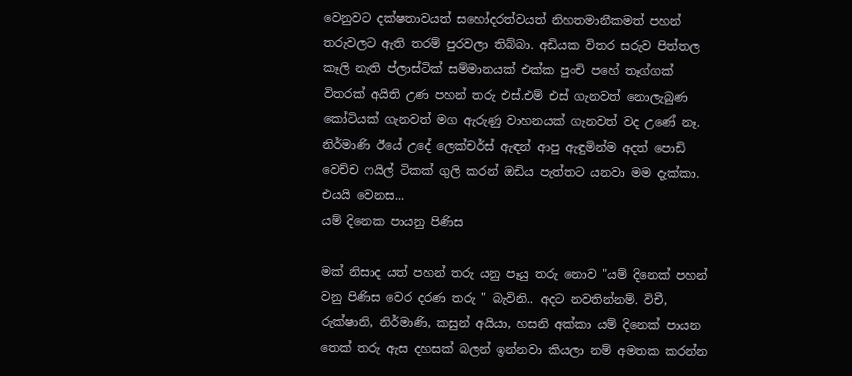වෙනුවට දක්ෂතාවයත් සහෝදරත්වයත් නිහතමානීකමත් පහන් තරුවලට ඇති තරම් පුරවලා තිබ්බා. අඩියක විතර සරුව පිත්තල කෑලි නැති ප්ලාස්ටික් සම්මානයක් එක්ක පුංචි පහේ තෑග්ගක් විතරක් අයිති උණ පහන් තරු එස්.එම් එස් ගැනවත් නොලැබුණ කෝටියක් ගැනවත් මග ඇරුණු වාහනයක් ගැනවත් වද උණේ නෑ.
නිර්මාණි ඊයේ උදේ ලෙක්චර්ස් ඇඳන් ආපු ඇඳුමින්ම අදත් පොඩි වෙච්ච ෆයිල් ටිකක් ගුලි කරන් ඔඩිය පැත්තට යනවා මම දැක්කා. එයයි වෙනස...
යම් දිනෙක පායනු පිණිස

මක් නිසාද යත් පහන් තරු යනු පෑයු තරු නොව "යම් දිනෙක් පහන් වනු පිණිස වෙර දරණ තරු " බැවිනි.. අදට නවතින්නම්. විචී, රුක්ෂානි, නිර්මාණි, කසුන් අයියා, හසනි අක්කා යම් දිනෙක් පායන තෙක් තරු ඇස දහසක් බලන් ඉන්නවා කියලා නම් අමතක කරන්න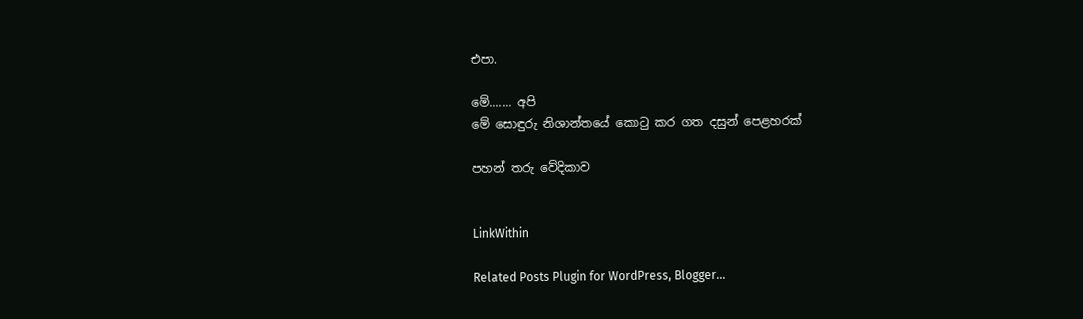එපා.

මේ....... අපි
මේ සොඳුරු නිශාන්තයේ කොටු කර ගත දසුන් පෙළහරක්

පහන් තරු වේදිකාව


LinkWithin

Related Posts Plugin for WordPress, Blogger...